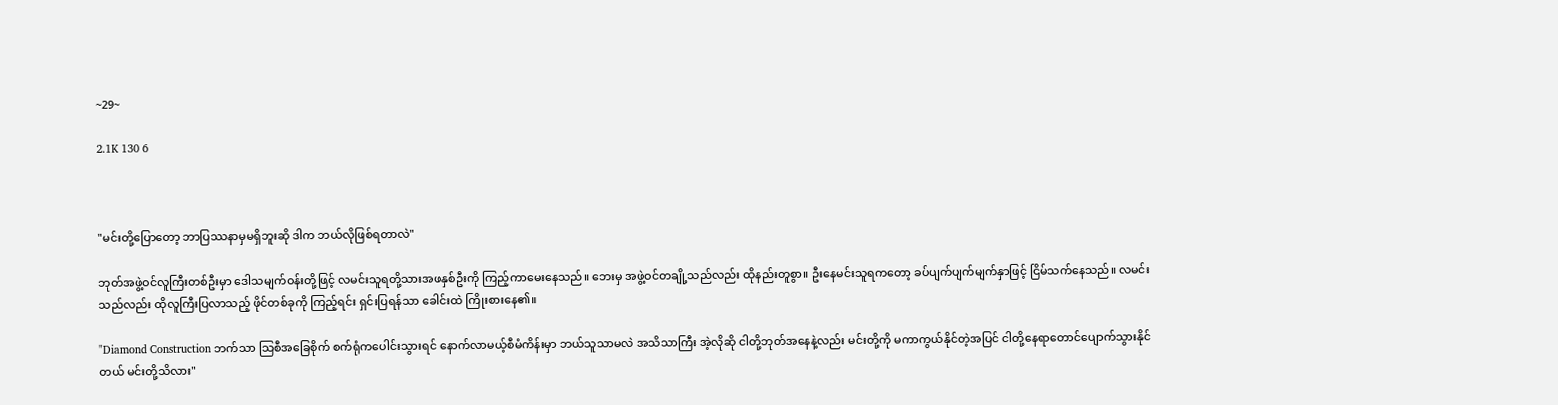~29~

2.1K 130 6



"မင်းတို့ပြောတော့ ဘာပြဿနာမှမရှိဘူးဆို ဒါက ဘယ်လိုဖြစ်ရတာလဲ"

ဘုတ်အဖွဲ့ဝင်လူကြီးတစ်ဦးမှာ ဒေါသမျက်ဝန်းတို့ဖြင့် လမင်းသူရတို့သားအဖနှစ်ဦးကို ကြည့်ကာမေးနေသည်။ ဘေးမှ အဖွဲ့ဝင်တချို့သည်လည်း ထိုနည်းတူစွာ။ ဦးနေမင်းသူရကတော့ ခပ်ပျက်ပျက်မျက်နှာဖြင့် ငြိမ်သက်နေသည်။ လမင်းသည်လည်း ထိုလူကြီးပြလာသည့် ဖိုင်တစ်ခုကို ကြည့်ရင်း ရှင်းပြရန်သာ ခေါင်းထဲ ကြိုးစားနေ၏။

"Diamond Construction ဘက်သာ သြစီအခြေစိုက် စက်ရုံကပေါင်းသွားရင် နောက်လာမယ့်စီမံကိန်းမှာ ဘယ်သူသာမလဲ အသိသာကြီး အဲ့လိုဆို ငါတို့ဘုတ်အနေနဲ့လည်း မင်းတို့ကို မကာကွယ်နိုင်တဲ့အပြင် ငါတို့နေရာတောင်ပျောက်သွားနိုင်တယ် မင်းတို့သိလား"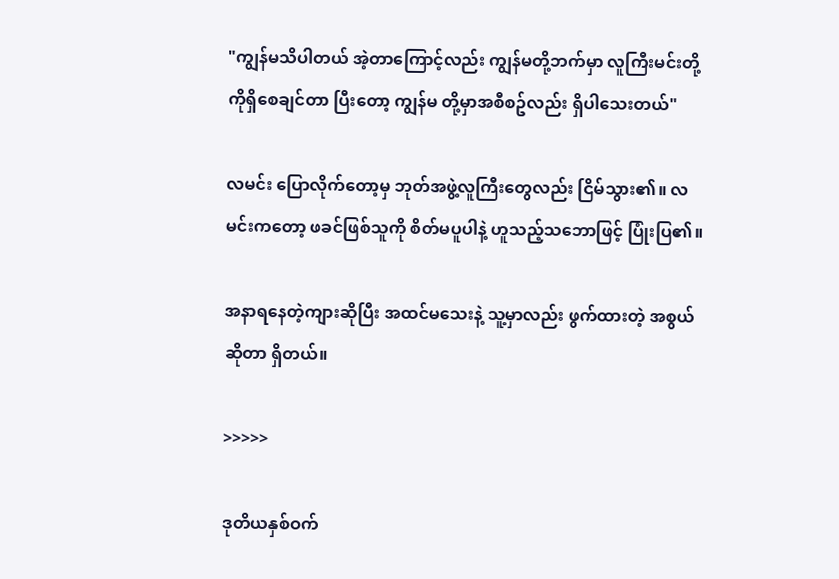"ကျွန်မသိပါတယ် အဲ့တာကြောင့်လည်း ကျွန်မတို့ဘက်မှာ လူကြီးမင်းတို့ကိုရှိစေချင်တာ ပြီးတော့ ကျွန်မ တို့မှာအစီစဥ်လည်း ရှိပါသေးတယ်"

လမင်း ပြောလိုက်တော့မှ ဘုတ်အဖွဲ့လူကြီးတွေလည်း ငြိမ်သွား၏။ လမင်းကတော့ ဖခင်ဖြစ်သူကို စိတ်မပူပါနဲ့ ဟူသည့်သဘောဖြင့် ပြုံးပြ၏။

အနာရနေတဲ့ကျားဆိုပြီး အထင်မသေးနဲ့ သူ့မှာလည်း ဖွက်ထားတဲ့ အစွယ်ဆိုတာ ရှိတယ်။

>>>>>

ဒုတိယနှစ်ဝက်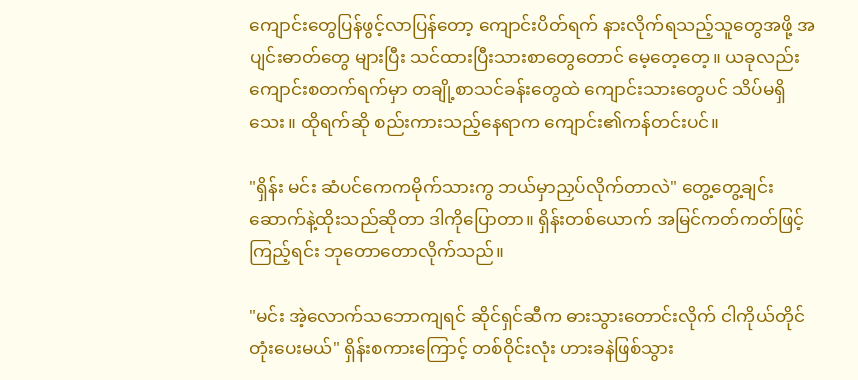ကျောင်းတွေပြန်ဖွင့်လာပြန်တော့ ကျောင်းပိတ်ရက် နားလိုက်ရသည့်သူတွေအဖို့ အပျင်းဓာတ်တွေ များပြီး သင်ထားပြီးသားစာတွေတောင် မေ့တေ့တေ့။ ယခုလည်း ကျောင်းစတက်ရက်မှာ တချို့စာသင်ခန်းတွေထဲ ကျောင်းသားတွေပင် သိပ်မရှိသေး။ ထိုရက်ဆို စည်းကားသည့်နေရာက ကျောင်း၏ကန်တင်းပင်။

"ရှိန်း မင်း ဆံပင်ကေကမိုက်သားကွ ဘယ်မှာညှပ်လိုက်တာလဲ" တွေ့တွေ့ချင်း ဆောက်နဲ့ထိုးသည်ဆိုတာ ဒါကိုပြောတာ။ ရှိန်းတစ်ယောက် အမြင်ကတ်ကတ်ဖြင့် ကြည့်ရင်း ဘုတောတောလိုက်သည်။

"မင်း အဲ့လောက်သဘောကျရင် ဆိုင်ရှင်ဆီက ဓားသွားတောင်းလိုက် ငါကိုယ်တိုင် တုံးပေးမယ်" ရှိန်းစကားကြောင့် တစ်ဝိုင်းလုံး ဟားခနဲဖြစ်သွား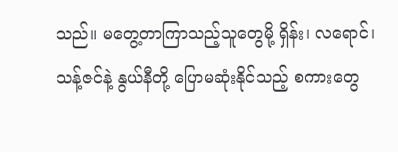သည်။ မတွေ့တာကြာသည့်သူတွေမို့ ရှိန်း၊ လရောင်၊ သန့်ဇင်နဲ့ နွယ်နီတို့ ပြောမဆုံးနိုင်သည့် စကားတွေ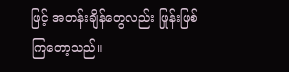ဖြင့် အတန်းချိန်တွေလည်း ဖြုန်းဖြစ်ကြတော့သည်။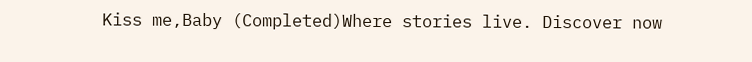Kiss me,Baby (Completed)Where stories live. Discover now